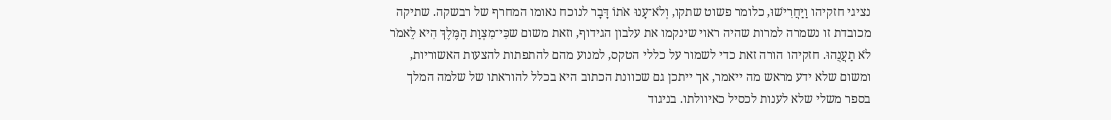נציגי חזקיהו וַיַּחֲרִישׁוּ, כלומר פשוט שתקו, וְלֹא־עָנוּ אֹתוֹ דָּבָר לנוכח נאומו המחרף של רבשקה. שתיקה מכובדת זו נשמרה למרות שהיה ראוי שינקמו את עלבון הגידוף, וזאת משום שכִּי־מִצְוַת הַמֶּלֶךְ הִיא לֵאמֹר לֹא תַעֲנֻהוּ. חזקיהו הורה זאת כדי לשמור על כללי הטקס, למנוע מהם להתפתות להצעות האשוריות, ומשום שלא ידע מראש מה ייאמר, אך ייתכן גם שכוונת הכתוב היא בכלל להוראתו של שלמה המלך בספר משלי שלא לענות לכסיל כאיוולתו. בניגוד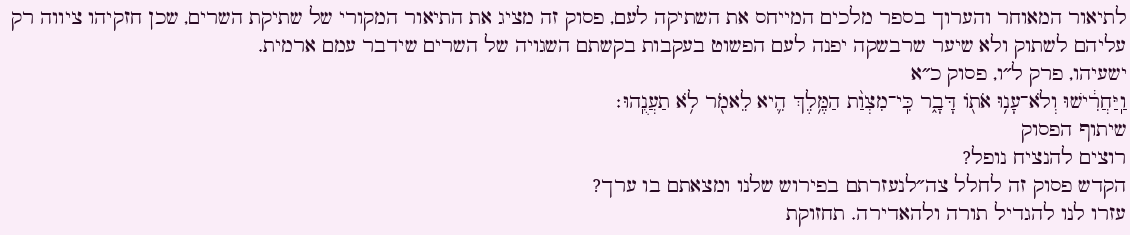לתיאור המאוחר והערוך בספר מלכים המייחס את השתיקה לעם, פסוק זה מציג את התיאור המקורי של שתיקת השרים, שכן חזקיהו ציווה רק עליהם לשתוק ולא שיער שרבשקה יפנה לעם הפשוט בעקבות בקשתם השגויה של השרים שידבר עמם ארמית.
ישעיהו, פרק ל״ו, פסוק כ״א
וַֽיַּחֲרִ֔ישׁוּ וְלֹא־עָנ֥וּ אֹת֖וֹ דָּבָ֑ר כִּֽי־מִצְוַ֨ת הַמֶּ֥לֶךְ הִ֛יא לֵאמֹ֖ר לֹ֥א תַעֲנֻֽהוּ׃
שיתוף הפסוק
רוצים להנציח נופל?
הקדש פסוק זה לחלל צה״לנעזרתם בפירוש שלנו ומצאתם בו ערך?
עזרו לנו להגדיל תורה ולהאדירה. תחזוקת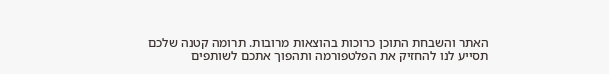האתר והשבחת התוכן כרוכות בהוצאות מרובות. תרומה קטנה שלכם תסייע לנו להחזיק את הפלטפורמה ותהפוך אתכם לשותפים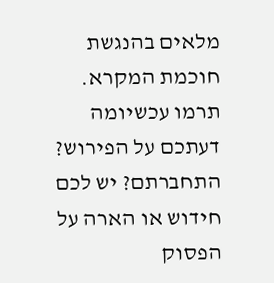מלאים בהנגשת חוכמת המקרא.
תרמו עכשיומה דעתכם על הפירוש?
התחברתם? יש לכם חידוש או הארה על הפסוק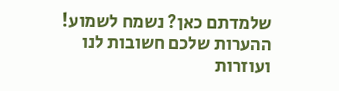שלמדתם כאן? נשמח לשמוע!
ההערות שלכם חשובות לנו ועוזרות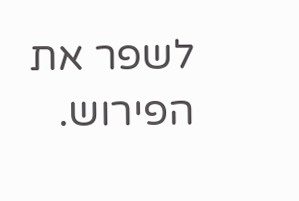לשפר את הפירוש.